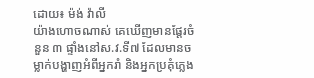ដោយ៖ ម៉ង់ វ៉ាលី
យ៉ាងហោចណាស់ គេឃើញមានផ្តែរចំនួន ៣ ផ្ទាំងនៅស.វ.ទី៧ ដែលមានចម្លាក់បង្ហាញអំពីអ្នករាំ និងអ្នកប្រគុំភ្លេង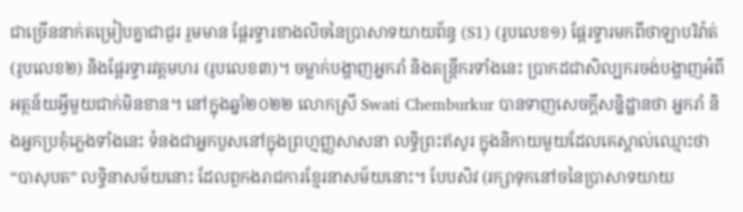ជាច្រើននាក់តម្រៀបគ្នាជាជួរ រួមមាន ផ្តែរទ្វារខាងលិចនៃប្រាសាទយាយព័ន្ធ (S1) (រូបលេខ១) ផ្តែរទ្វារមកពីថាឡាបរិវ៉ាត់ (រូបលេខ២) និងផ្តែរទ្វារវត្តមហរ (រូបលេខ៣)។ ចម្លាក់បង្ហាញអ្នករាំ និងតន្រ្តីករទាំងនេះ ប្រាកដជាសិល្បករចង់បង្ហាញអំពីអត្ថន័យអ្វីមួយជាក់មិនខាន។ នៅក្នុងឆ្នាំ២០២២ លោកស្រី Swati Chemburkur បានទាញសេចក្តីសន្និដ្ឋានថា អ្នករាំ និងអ្នកប្រគុំភ្លេងទាំងនេះ ទំនងជាអ្នកបួសនៅក្នុងព្រហ្មញ្ញសាសនា លទ្ធិព្រះឥសូរ ក្នុងនិកាយមួយដែលគេស្គាល់ឈ្មោះថា “បាសុបត” លទ្ធិនាសម័យនោះ ដែលពួកងរាជការខ្មែរនាសម័យនោះ។ បែបសិវ (រក្សាទុកនៅចនៃប្រាសាទយាយ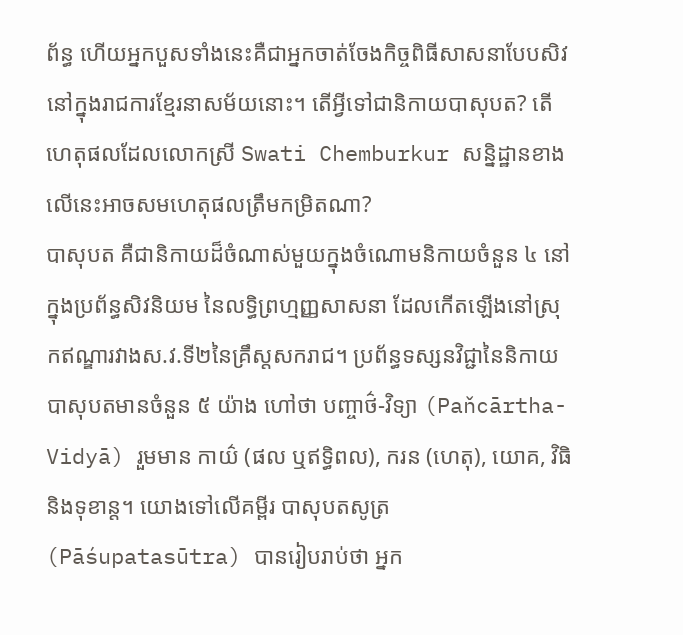ព័ន្ធ ហើយអ្នកបួសទាំងនេះគឺជាអ្នកចាត់ចែងកិច្ចពិធីសាសនាបែបសិវនៅក្នុងរាជការខ្មែរនាសម័យនោះ។ តើអ្វីទៅជានិកាយបាសុបត? តើហេតុផលដែលលោកស្រី Swati Chemburkur សន្និដ្ឋានខាងលើនេះអាចសមហេតុផលត្រឹមកម្រិតណា?
បាសុបត គឺជានិកាយដ៏ចំណាស់មួយក្នុងចំណោមនិកាយចំនួន ៤ នៅក្នុងប្រព័ន្ធសិវនិយម នៃលទ្ធិព្រហ្មញ្ញសាសនា ដែលកើតឡើងនៅស្រុកឥណ្ឌារវាងស.វ.ទី២នៃគ្រឹស្តសករាជ។ ប្រព័ន្ធទស្សនវិជ្ជានៃនិកាយបាសុបតមានចំនួន ៥ យ៉ាង ហៅថា បញ្ចាថ៌-វិទ្យា (Paňcārtha-Vidyā) រួមមាន កាយ៌ (ផល ឬឥទ្ធិពល), ករន (ហេតុ), យោគ, វិធិ និងទុខាន្ត។ យោងទៅលើគម្ពីរ បាសុបតសូត្រ (Pāśupatasūtra) បានរៀបរាប់ថា អ្នក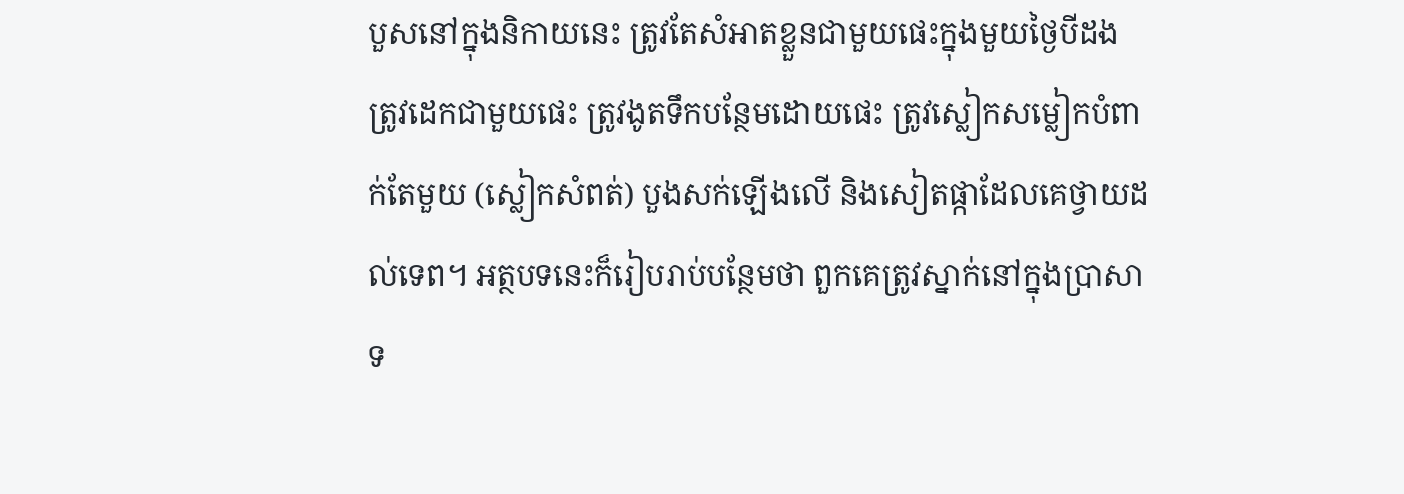បួសនៅក្នុងនិកាយនេះ ត្រូវតែសំអាតខ្លួនជាមួយផេះក្នុងមួយថ្ងៃបីដង ត្រូវដេកជាមួយផេះ ត្រូវងូតទឹកបន្ថែមដោយផេះ ត្រូវស្លៀកសម្លៀកបំពាក់តែមួយ (ស្លៀកសំពត់) បួងសក់ឡើងលើ និងសៀតផ្កាដែលគេថ្វាយដល់ទេព។ អត្ថបទនេះក៏រៀបរាប់បន្ថែមថា ពួកគេត្រូវស្នាក់នៅក្នុងប្រាសាទ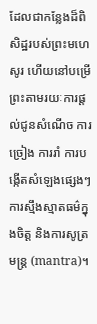ដែលជាកន្លែងដ៏ពិសិដ្ឋរបស់ព្រះមហេសូរ ហើយនៅបម្រើព្រះតាមរយៈការផ្តល់ជូនសំណើច ការច្រៀង ការរាំ ការបង្កើតសំឡេងផ្សេងៗ ការស្មឹងស្មាតធម៌ក្នុងចិត្ត និងការសូត្រមន្រ្ត (mantra)។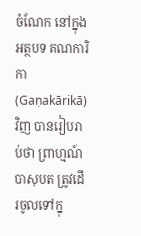ចំណែក នៅក្នុងអត្ថបទ គណការិកា (Gaṇakārikā) វិញ បានរៀបរាប់ថា ព្រាហ្មណ៍ បាសុបត ត្រូវដើរចូលទៅក្នុ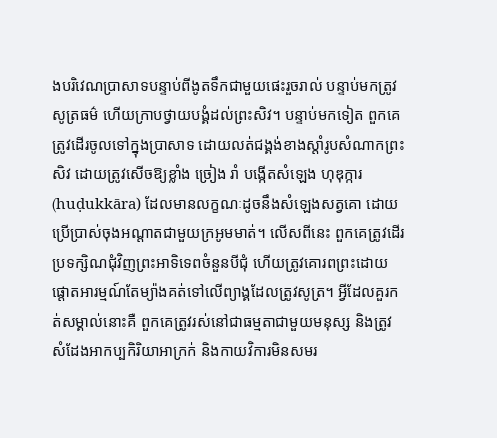ងបរិវេណប្រាសាទបន្ទាប់ពីងូតទឹកជាមួយផេះរួចរាល់ បន្ទាប់មកត្រូវសូត្រធម៌ ហើយក្រាបថ្វាយបង្គំដល់ព្រះសិវ។ បន្ទាប់មកទៀត ពួកគេត្រូវដើរចូលទៅក្នុងប្រាសាទ ដោយលត់ជង្គង់ខាងស្តាំរូបសំណាកព្រះសិវ ដោយត្រូវសើចឱ្យខ្លាំង ច្រៀង រាំ បង្កើតសំឡេង ហុឌុក្ការ (huḍukkāra) ដែលមានលក្ខណៈដូចនឹងសំឡេងសត្វគោ ដោយប្រើប្រាស់ចុងអណ្តាតជាមួយក្រអូមមាត់។ លើសពីនេះ ពួកគេត្រូវដើរប្រទក្សិណជុំវិញព្រះអាទិទេពចំនួនបីជុំ ហើយត្រូវគោរពព្រះដោយផ្តោតអារម្មណ៍តែម្យ៉ាងគត់ទៅលើព្យាង្គដែលត្រូវសូត្រ។ អ្វីដែលគួរកត់សម្គាល់នោះគឺ ពួកគេត្រូវរស់នៅជាធម្មតាជាមួយមនុស្ស និងត្រូវសំដែងអាកប្បកិរិយាអាក្រក់ និងកាយវិការមិនសមរ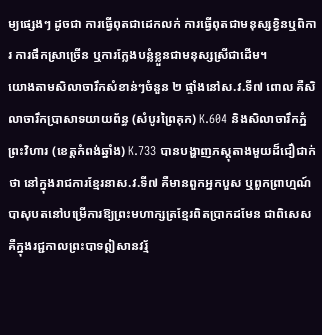ម្យផ្សេងៗ ដូចជា ការធ្វើពុតជាដេកលក់ ការធ្វើពុតជាមនុស្សខ្វិនឬពិការ ការផឹកស្រាច្រើន ឬការក្លែងបន្លំខ្លួនជាមនុស្សស្រីជាដើម។
យោងតាមសិលាចារឹកសំខាន់ៗចំនួន ២ ផ្ទាំងនៅស.វ.ទី៧ ពោល គឺសិលាចារឹកប្រាសាទយាយព័ន្ធ (សំបូរព្រៃគុក) K.604 និងសិលាចារឹកភ្នំព្រះវិហារ (ខេត្តកំពង់ឆ្នាំង) K.733 បានបង្ហាញភស្តុតាងមួយដ៏ជឿជាក់ថា នៅក្នុងរាជការខ្មែរនាស.វ.ទី៧ គឺមានពួកអ្នកបួស ឬពួកព្រាហ្មណ៍ បាសុបតនៅបម្រើការឱ្យព្រះមហាក្សត្រខ្មែរពិតប្រាកដមែន ជាពិសេស គឺក្នុងរជ្ជកាលព្រះបាទឦសានវរ្ម័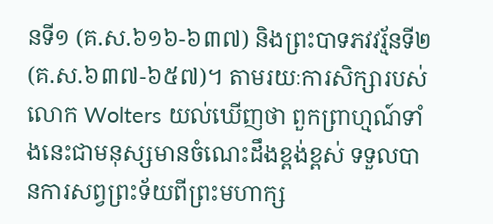នទី១ (គ.ស.៦១៦-៦៣៧) និងព្រះបាទភវវរ្ម័នទី២ (គ.ស.៦៣៧-៦៥៧)។ តាមរយៈការសិក្សារបស់លោក Wolters យល់ឃើញថា ពួកព្រាហ្មណ៍ទាំងនេះជាមនុស្សមានចំណេះដឹងខ្ពង់ខ្ពស់ ទទួលបានការសព្វព្រះទ័យពីព្រះមហាក្ស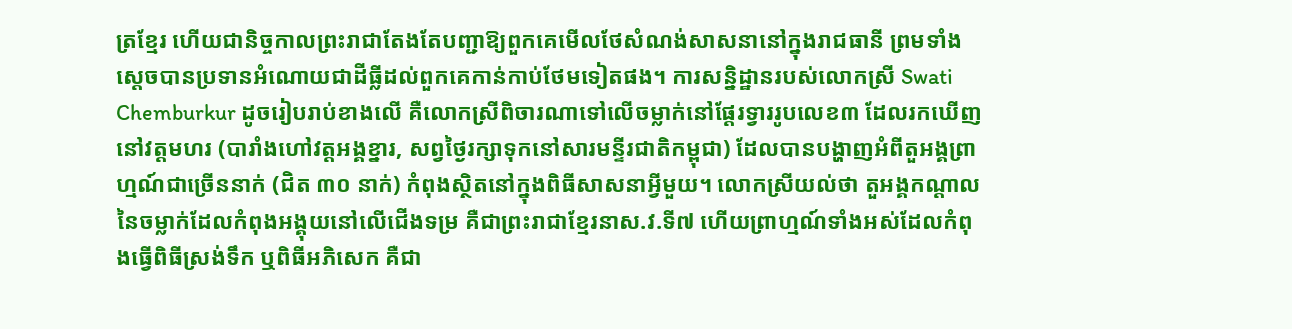ត្រខ្មែរ ហើយជានិច្ចកាលព្រះរាជាតែងតែបញ្ជាឱ្យពួកគេមើលថែសំណង់សាសនានៅក្នុងរាជធានី ព្រមទាំងស្តេចបានប្រទានអំណោយជាដីធ្លីដល់ពួកគេកាន់កាប់ថែមទៀតផង។ ការសន្និដ្ឋានរបស់លោកស្រី Swati Chemburkur ដូចរៀបរាប់ខាងលើ គឺលោកស្រីពិចារណាទៅលើចម្លាក់នៅផ្តែរទ្វាររូបលេខ៣ ដែលរកឃើញនៅវត្តមហរ (បារាំងហៅវត្តអង្គខ្នារ, សព្វថ្ងៃរក្សាទុកនៅសារមន្ទីរជាតិកម្ពុជា) ដែលបានបង្ហាញអំពីតួអង្គព្រាហ្មណ៍ជាច្រើននាក់ (ជិត ៣០ នាក់) កំពុងស្ថិតនៅក្នុងពិធីសាសនាអ្វីមួយ។ លោកស្រីយល់ថា តួអង្គកណ្តាលនៃចម្លាក់ដែលកំពុងអង្គុយនៅលើជើងទម្រ គឺជាព្រះរាជាខ្មែរនាស.វ.ទី៧ ហើយព្រាហ្មណ៍ទាំងអស់ដែលកំពុងធ្វើពិធីស្រង់ទឹក ឬពិធីអភិសេក គឺជា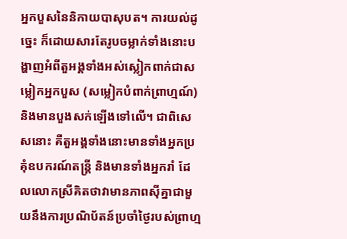អ្នកបួសនៃនិកាយបាសុបត។ ការយល់ដូច្នេះ ក៏ដោយសារតែរូបចម្លាក់ទាំងនោះបង្ហាញអំពីតួអង្គទាំងអស់ស្លៀកពាក់ជាសម្លៀកអ្នកបួស (សម្លៀកបំពាក់ព្រាហ្មណ៍) និងមានបួងសក់ឡើងទៅលើ។ ជាពិសេសនោះ គឺតួអង្គទាំងនោះមានទាំងអ្នកប្រគុំឧបករណ៍តន្រ្តី និងមានទាំងអ្នករាំ ដែលលោកស្រីគិតថាវាមានភាពស៊ីគ្នាជាមួយនឹងការប្រណិប័តន៍ប្រចាំថ្ងៃរបស់ព្រាហ្ម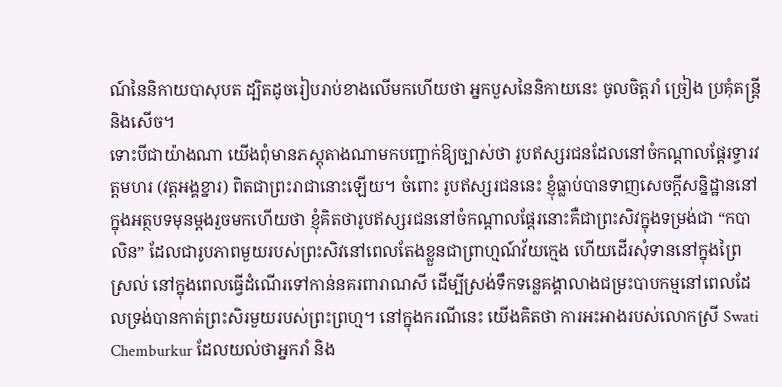ណ៍នៃនិកាយបាសុបត ដ្បិតដូចរៀបរាប់ខាងលើមកហើយថា អ្នកបួសនៃនិកាយនេះ ចូលចិត្តរាំ ច្រៀង ប្រគុំតន្រ្តី និងសើច។
ទោះបីជាយ៉ាងណា យើងពុំមានភស្តុតាងណាមកបញ្ជាក់ឱ្យច្បាស់ថា រូបឥស្សរជនដែលនៅចំកណ្តាលផ្តែរទ្វារវត្តមហរ (វត្តអង្គខ្នារ) ពិតជាព្រះរាជានោះឡើយ។ ចំពោះ រូបឥស្សរជននេះ ខ្ញុំធ្លាប់បានទាញសេចក្តីសន្និដ្ឋាននៅក្នុងអត្ថបទមុនម្តងរួចមកហើយថា ខ្ញុំគិតថារូបឥស្សរជននៅចំកណ្តាលផ្តែរនោះគឺជាព្រះសិវក្នុងទម្រង់ជា “កបាលិន” ដែលជារូបភាពមួយរបស់ព្រះសិវនៅពេលតែងខ្លួនជាព្រាហ្មណ៍វ័យក្មេង ហើយដើរសុំទាននៅក្នុងព្រៃស្រល់ នៅក្នុងពេលធ្វើដំណើរទៅកាន់នគរពារាណសី ដើម្បីស្រង់ទឹកទន្លេគង្គាលាងជម្រះបាបកម្មនៅពេលដែលទ្រង់បានកាត់ព្រះសិរមួយរបស់ព្រះព្រហ្ម។ នៅក្នុងករណីនេះ យើងគិតថា ការអះអាងរបស់លោកស្រី Swati Chemburkur ដែលយល់ថាអ្នករាំ និង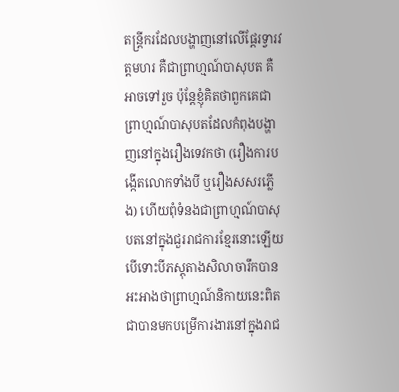តន្រ្តីករដែលបង្ហាញនៅលើផ្តែរទ្វារវត្តមហរ គឺជាព្រាហ្មណ៍បាសុបត គឺអាចទៅរួច ប៉ុន្តែខ្ញុំគិតថាពួកគេជាព្រាហ្មណ៍បាសុបតដែលកំពុងបង្ហាញនៅក្នុងរឿងទេវកថា (រឿងការបង្កើតលោកទាំងបី ឬរឿងសសរភ្លើង) ហើយពុំទំនងជាព្រាហ្មណ៍បាសុបតនៅក្នុងជួររាជការខ្មែរនោះឡើយ បើទោះបីភស្តុតាងសិលាចារឹកបានអះអាងថាព្រាហ្មណ៍និកាយនេះពិតជាបានមកបម្រើការងារនៅក្នុងរាជ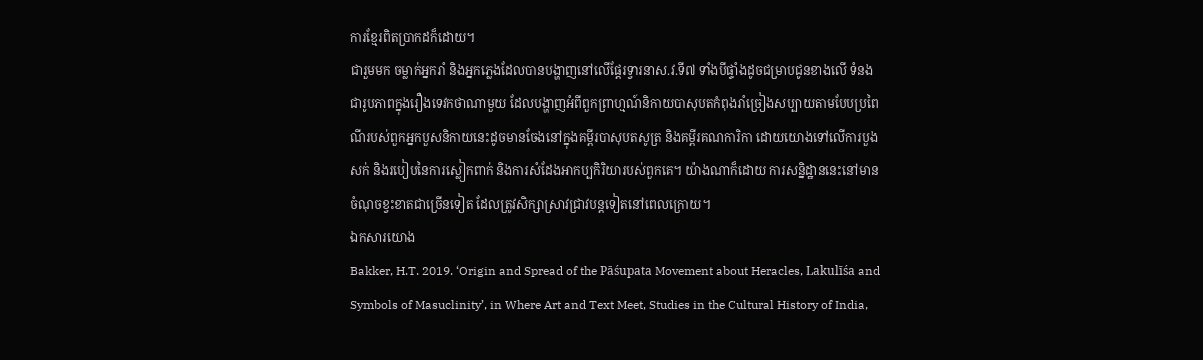ការខ្មែរពិតប្រាកដក៏ដោយ។
ជារួមមក ចម្លាក់អ្នករាំ និងអ្នកភ្លេងដែលបានបង្ហាញនៅលើផ្តែរទ្វារនាស.វ.ទី៧ ទាំងបីផ្ទាំងដូចជម្រាបជូនខាងលើ ទំនងជារូបភាពក្នុងរឿងទេវកថាណាមួយ ដែលបង្ហាញអំពីពួកព្រាហ្មណ៍និកាយបាសុបតកំពុងរាំច្រៀងសប្បាយតាមបែបប្រពៃណីរបស់ពួកអ្នកបួសនិកាយនេះដូចមានចែងនៅក្នុងគម្ពីរបាសុបតសូត្រ និងគម្ពីរគណការិកា ដោយយោងទៅលើការបួងសក់ និងរបៀបនៃការស្លៀកពាក់ និងការសំដែងអាកប្បកិរិយារបស់ពួកគេ។ យ៉ាងណាក៏ដោយ ការសន្និដ្ឋាននេះនៅមានចំណុចខ្វះខាតជាច្រើនទៀត ដែលត្រូវសិក្សាស្រាវជ្រាវបន្តទៀតនៅពេលក្រោយ។
ឯកសារយោង
Bakker, H.T. 2019. ‘Origin and Spread of the Pāśupata Movement about Heracles, Lakulīśa and Symbols of Masuclinity’, in Where Art and Text Meet, Studies in the Cultural History of India,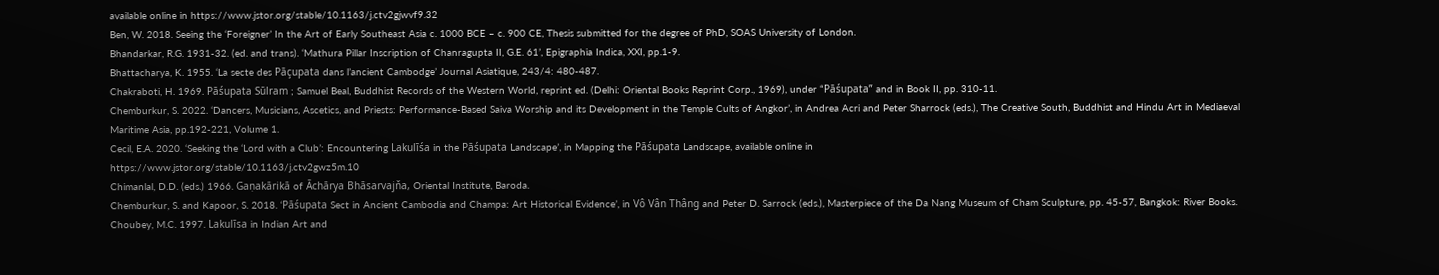available online in https://www.jstor.org/stable/10.1163/j.ctv2gjwvf9.32
Ben, W. 2018. Seeing the ‘Foreigner’ In the Art of Early Southeast Asia c. 1000 BCE – c. 900 CE, Thesis submitted for the degree of PhD, SOAS University of London.
Bhandarkar, R.G. 1931-32. (ed. and trans). ‘Mathura Pillar Inscription of Chanragupta II, G.E. 61’, Epigraphia Indica, XXI, pp.1-9.
Bhattacharya, K. 1955. ‘La secte des Pāçupata dans l’ancient Cambodge’ Journal Asiatique, 243/4: 480-487.
Chakraboti, H. 1969. Pāśupata Sūlram ; Samuel Beal, Buddhist Records of the Western World, reprint ed. (Delhi: Oriental Books Reprint Corp., 1969), under “Pāśupata” and in Book II, pp. 310-11.
Chemburkur, S. 2022. ‘Dancers, Musicians, Ascetics, and Priests: Performance-Based Saiva Worship and its Development in the Temple Cults of Angkor’, in Andrea Acri and Peter Sharrock (eds.), The Creative South, Buddhist and Hindu Art in Mediaeval Maritime Asia, pp.192-221, Volume 1.
Cecil, E.A. 2020. ‘Seeking the ‘Lord with a Club’: Encountering Lakulīśa in the Pāśupata Landscape’, in Mapping the Pāśupata Landscape, available online in
https://www.jstor.org/stable/10.1163/j.ctv2gwz5m.10
Chimanlal, D.D. (eds.) 1966. Gaṇakārikā of Āchārya Bhāsarvajňa, Oriental Institute, Baroda.
Chemburkur, S. and Kapoor, S. 2018. ‘Pāśupata Sect in Ancient Cambodia and Champa: Art Historical Evidence’, in Vô Vân Thâng and Peter D. Sarrock (eds.), Masterpiece of the Da Nang Museum of Cham Sculpture, pp. 45-57, Bangkok: River Books.
Choubey, M.C. 1997. Lakulīsa in Indian Art and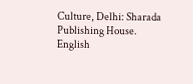Culture, Delhi: Sharada Publishing House.
English